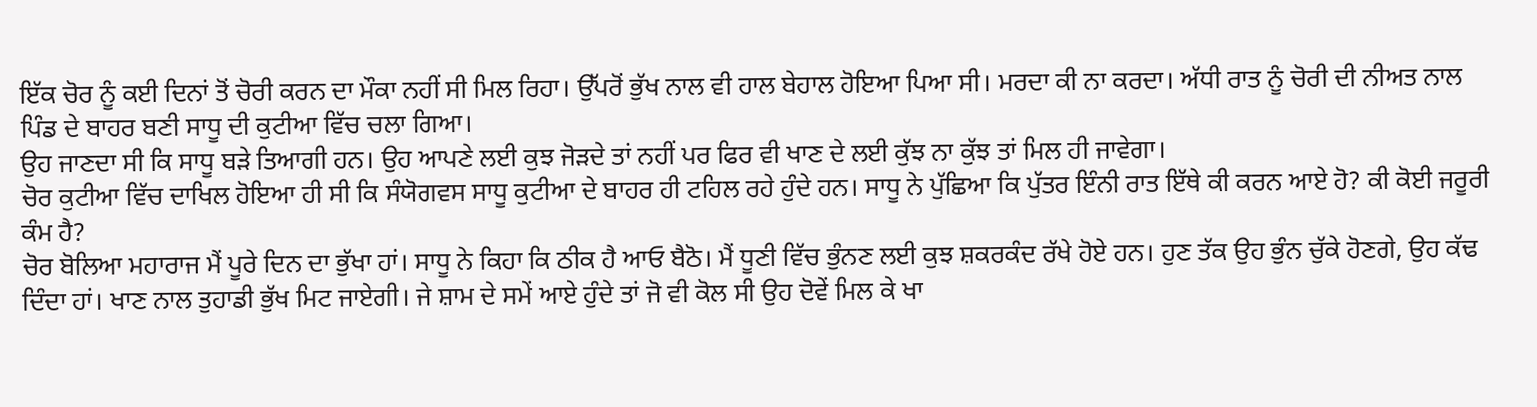ਇੱਕ ਚੋਰ ਨੂੰ ਕਈ ਦਿਨਾਂ ਤੋਂ ਚੋਰੀ ਕਰਨ ਦਾ ਮੌਕਾ ਨਹੀਂ ਸੀ ਮਿਲ ਰਿਹਾ। ਉੱਪਰੋਂ ਭੁੱਖ ਨਾਲ ਵੀ ਹਾਲ ਬੇਹਾਲ ਹੋਇਆ ਪਿਆ ਸੀ। ਮਰਦਾ ਕੀ ਨਾ ਕਰਦਾ। ਅੱਧੀ ਰਾਤ ਨੂੰ ਚੋਰੀ ਦੀ ਨੀਅਤ ਨਾਲ ਪਿੰਡ ਦੇ ਬਾਹਰ ਬਣੀ ਸਾਧੂ ਦੀ ਕੁਟੀਆ ਵਿੱਚ ਚਲਾ ਗਿਆ।
ਉਹ ਜਾਣਦਾ ਸੀ ਕਿ ਸਾਧੂ ਬੜੇ ਤਿਆਗੀ ਹਨ। ਉਹ ਆਪਣੇ ਲਈ ਕੁਝ ਜੋੜਦੇ ਤਾਂ ਨਹੀਂ ਪਰ ਫਿਰ ਵੀ ਖਾਣ ਦੇ ਲਈ ਕੁੱਝ ਨਾ ਕੁੱਝ ਤਾਂ ਮਿਲ ਹੀ ਜਾਵੇਗਾ।
ਚੋਰ ਕੁਟੀਆ ਵਿੱਚ ਦਾਖਿਲ ਹੋਇਆ ਹੀ ਸੀ ਕਿ ਸੰਯੋਗਵਸ ਸਾਧੂ ਕੁਟੀਆ ਦੇ ਬਾਹਰ ਹੀ ਟਹਿਲ ਰਹੇ ਹੁੰਦੇ ਹਨ। ਸਾਧੂ ਨੇ ਪੁੱਛਿਆ ਕਿ ਪੁੱਤਰ ਇੰਨੀ ਰਾਤ ਇੱਥੇ ਕੀ ਕਰਨ ਆਏ ਹੋ? ਕੀ ਕੋਈ ਜਰੂਰੀ ਕੰਮ ਹੈ?
ਚੋਰ ਬੋਲਿਆ ਮਹਾਰਾਜ ਮੈਂ ਪੂਰੇ ਦਿਨ ਦਾ ਭੁੱਖਾ ਹਾਂ। ਸਾਧੂ ਨੇ ਕਿਹਾ ਕਿ ਠੀਕ ਹੈ ਆਓ ਬੈਠੋ। ਮੈਂ ਧੂਣੀ ਵਿੱਚ ਭੁੰਨਣ ਲਈ ਕੁਝ ਸ਼ਕਰਕੰਦ ਰੱਖੇ ਹੋਏ ਹਨ। ਹੁਣ ਤੱਕ ਉਹ ਭੁੰਨ ਚੁੱਕੇ ਹੋਣਗੇ, ਉਹ ਕੱਢ ਦਿੰਦਾ ਹਾਂ। ਖਾਣ ਨਾਲ ਤੁਹਾਡੀ ਭੁੱਖ ਮਿਟ ਜਾਏਗੀ। ਜੇ ਸ਼ਾਮ ਦੇ ਸਮੇਂ ਆਏ ਹੁੰਦੇ ਤਾਂ ਜੋ ਵੀ ਕੋਲ ਸੀ ਉਹ ਦੋਵੇਂ ਮਿਲ ਕੇ ਖਾ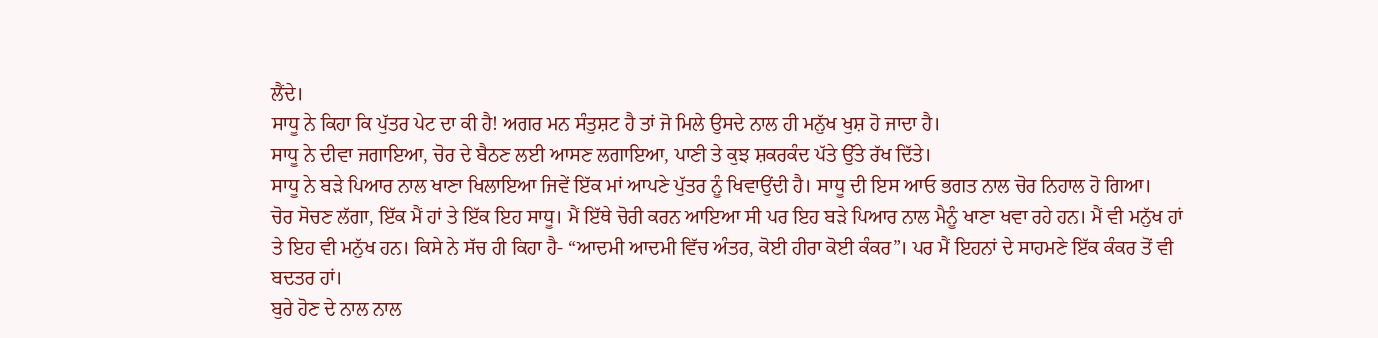ਲੈਂਦੇ।
ਸਾਧੂ ਨੇ ਕਿਹਾ ਕਿ ਪੁੱਤਰ ਪੇਟ ਦਾ ਕੀ ਹੈ! ਅਗਰ ਮਨ ਸੰਤੁਸ਼ਟ ਹੈ ਤਾਂ ਜੋ ਮਿਲੇ ਉਸਦੇ ਨਾਲ ਹੀ ਮਨੁੱਖ ਖੁਸ਼ ਹੋ ਜਾਦਾ ਹੈ।
ਸਾਧੂ ਨੇ ਦੀਵਾ ਜਗਾਇਆ, ਚੋਰ ਦੇ ਬੈਠਣ ਲਈ ਆਸਣ ਲਗਾਇਆ, ਪਾਣੀ ਤੇ ਕੁਝ ਸ਼ਕਰਕੰਦ ਪੱਤੇ ਉੱਤੇ ਰੱਖ ਦਿੱਤੇ।
ਸਾਧੂ ਨੇ ਬੜੇ ਪਿਆਰ ਨਾਲ ਖਾਣਾ ਖਿਲਾਇਆ ਜਿਵੇਂ ਇੱਕ ਮਾਂ ਆਪਣੇ ਪੁੱਤਰ ਨੂੰ ਖਿਵਾਉਂਦੀ ਹੈ। ਸਾਧੂ ਦੀ ਇਸ ਆਓ ਭਗਤ ਨਾਲ ਚੋਰ ਨਿਹਾਲ ਹੋ ਗਿਆ।
ਚੋਰ ਸੋਚਣ ਲੱਗਾ, ਇੱਕ ਮੈਂ ਹਾਂ ਤੇ ਇੱਕ ਇਹ ਸਾਧੂ। ਮੈਂ ਇੱਥੇ ਚੋਰੀ ਕਰਨ ਆਇਆ ਸੀ ਪਰ ਇਹ ਬੜੇ ਪਿਆਰ ਨਾਲ ਮੈਨੂੰ ਖਾਣਾ ਖਵਾ ਰਹੇ ਹਨ। ਮੈਂ ਵੀ ਮਨੁੱਖ ਹਾਂ ਤੇ ਇਹ ਵੀ ਮਨੁੱਖ ਹਨ। ਕਿਸੇ ਨੇ ਸੱਚ ਹੀ ਕਿਹਾ ਹੈ- “ਆਦਮੀ ਆਦਮੀ ਵਿੱਚ ਅੰਤਰ, ਕੋਈ ਹੀਰਾ ਕੋਈ ਕੰਕਰ”। ਪਰ ਮੈਂ ਇਹਨਾਂ ਦੇ ਸਾਹਮਣੇ ਇੱਕ ਕੰਕਰ ਤੋਂ ਵੀ ਬਦਤਰ ਹਾਂ।
ਬੁਰੇ ਹੋਣ ਦੇ ਨਾਲ ਨਾਲ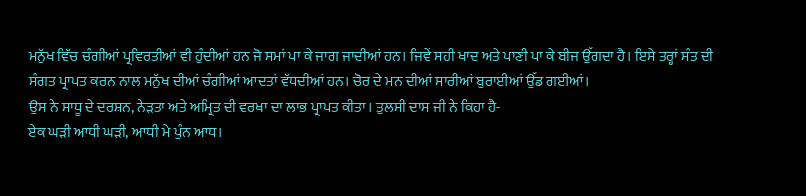ਮਨੁੱਖ ਵਿੱਚ ਚੰਗੀਆਂ ਪ੍ਰਵਿਰਤੀਆਂ ਵੀ ਹੁੰਦੀਆਂ ਹਨ ਜੋ ਸਮਾਂ ਪਾ ਕੇ ਜਾਗ ਜਾਦੀਆਂ ਹਨ। ਜਿਵੇਂ ਸਹੀ ਖਾਦ ਅਤੇ ਪਾਣੀ ਪਾ ਕੇ ਬੀਜ ਉੱਗਦਾ ਹੈ। ਇਸੇ ਤਰ੍ਹਾਂ ਸੰਤ ਦੀ ਸੰਗਤ ਪ੍ਰਾਪਤ ਕਰਨ ਨਾਲ ਮਨੁੱਖ ਦੀਆਂ ਚੰਗੀਆਂ ਆਦਤਾਂ ਵੱਧਦੀਆਂ ਹਨ। ਚੋਰ ਦੇ ਮਨ ਦੀਆਂ ਸਾਰੀਆਂ ਬੁਰਾਈਆਂ ਉੱਡ ਗਈਆਂ।
ਉਸ ਨੇ ਸਾਧੂ ਦੇ ਦਰਸ਼ਨ, ਨੇੜਤਾ ਅਤੇ ਅਮ੍ਰਿਤ ਦੀ ਵਰਖਾ ਦਾ ਲਾਭ ਪ੍ਰਾਪਤ ਕੀਤਾ। ਤੁਲਸੀ ਦਾਸ ਜੀ ਨੇ ਕਿਹਾ ਹੈ-
ਏਕ ਘੜੀ ਆਧੀ ਘੜੀ, ਆਧੀ ਮੇ ਪੁੰਨ ਆਧ।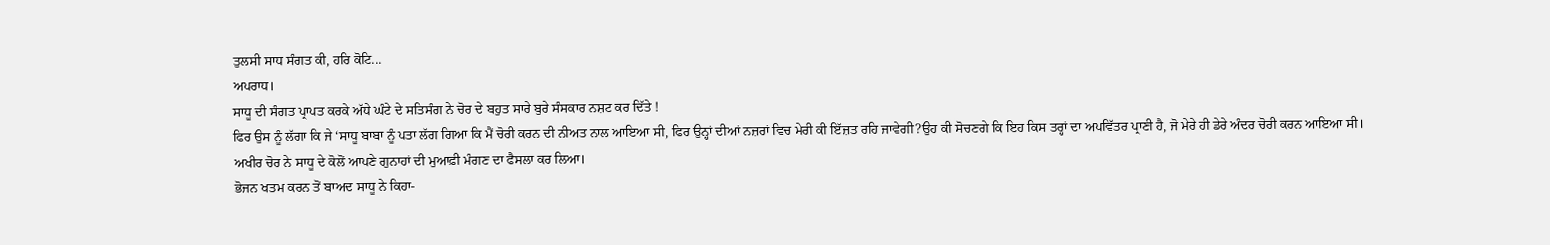ਤੁਲਸੀ ਸਾਧ ਸੰਗਤ ਕੀ, ਹਰਿ ਕੋਟਿ...
ਅਪਰਾਧ।
ਸਾਧੂ ਦੀ ਸੰਗਤ ਪ੍ਰਾਪਤ ਕਰਕੇ ਅੱਧੇ ਘੰਟੇ ਦੇ ਸਤਿਸੰਗ ਨੇ ਚੋਰ ਦੇ ਬਹੁਤ ਸਾਰੇ ਬੁਰੇ ਸੰਸਕਾਰ ਨਸ਼ਟ ਕਰ ਦਿੱਤੇ !
ਫਿਰ ਉਸ ਨੂੰ ਲੱਗਾ ਕਿ ਜੇ ‘ਸਾਧੂ ਬਾਬਾ ਨੂੰ ਪਤਾ ਲੱਗ ਗਿਆ ਕਿ ਮੈਂ ਚੋਰੀ ਕਰਨ ਦੀ ਨੀਅਤ ਨਾਲ ਆਇਆ ਸੀ, ਫਿਰ ਉਨ੍ਹਾਂ ਦੀਆਂ ਨਜ਼ਰਾਂ ਵਿਚ ਮੇਰੀ ਕੀ ਇੱਜ਼ਤ ਰਹਿ ਜਾਵੇਗੀ?ਉਹ ਕੀ ਸੋਚਣਗੇ ਕਿ ਇਹ ਕਿਸ ਤਰ੍ਹਾਂ ਦਾ ਅਪਵਿੱਤਰ ਪ੍ਰਾਣੀ ਹੈ, ਜੋ ਮੇਰੇ ਹੀ ਡੇਰੇ ਅੰਦਰ ਚੋਰੀ ਕਰਨ ਆਇਆ ਸੀ।
ਅਖੀਰ ਚੋਰ ਨੇ ਸਾਧੂ ਦੇ ਕੋਲੋਂ ਆਪਣੇ ਗੁਨਾਹਾਂ ਦੀ ਮੁਆਫ਼ੀ ਮੰਗਣ ਦਾ ਫੈਸਲਾ ਕਰ ਲਿਆ।
ਭੋਜਨ ਖਤਮ ਕਰਨ ਤੋਂ ਬਾਅਦ ਸਾਧੂ ਨੇ ਕਿਹਾ-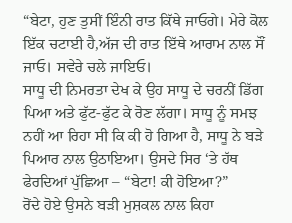“ਬੇਟਾ, ਹੁਣ ਤੁਸੀਂ ਇੰਨੀ ਰਾਤ ਕਿੱਥੇ ਜਾਓਗੇ। ਮੇਰੇ ਕੋਲ ਇੱਕ ਚਟਾਈ ਹੈ,ਅੱਜ ਦੀ ਰਾਤ ਇੱਥੇ ਆਰਾਮ ਨਾਲ ਸੌਂ ਜਾਓ। ਸਵੇਰੇ ਚਲੇ ਜਾਇਓ।
ਸਾਧੂ ਦੀ ਨਿਮਰਤਾ ਦੇਖ ਕੇ ਉਹ ਸਾਧੂ ਦੇ ਚਰਨੀਂ ਡਿੱਗ ਪਿਆ ਅਤੇ ਫੁੱਟ-ਫੁੱਟ ਕੇ ਰੋਣ ਲੱਗਾ। ਸਾਧੂ ਨੂੰ ਸਮਝ ਨਹੀਂ ਆ ਰਿਹਾ ਸੀ ਕਿ ਕੀ ਹੋ ਗਿਆ ਹੈ, ਸਾਧੂ ਨੇ ਬੜੇ ਪਿਆਰ ਨਾਲ ਉਠਾਇਆ। ਉਸਦੇ ਸਿਰ ‘ਤੇ ਹੱਥ ਫੇਰਦਿਆਂ ਪੁੱਛਿਆ – “ਬੇਟਾ! ਕੀ ਹੋਇਆ?”
ਰੋਂਦੇ ਹੋਏ ਉਸਨੇ ਬੜੀ ਮੁਸ਼ਕਲ ਨਾਲ ਕਿਹਾ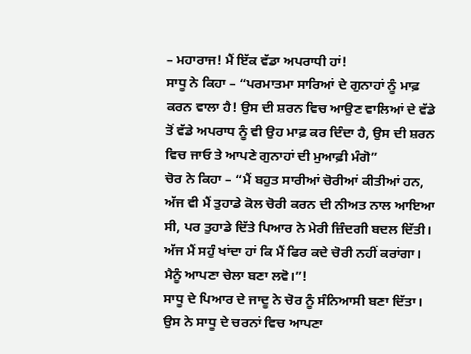– ਮਹਾਰਾਜ! ਮੈਂ ਇੱਕ ਵੱਡਾ ਅਪਰਾਧੀ ਹਾਂ!
ਸਾਧੂ ਨੇ ਕਿਹਾ – “ਪਰਮਾਤਮਾ ਸਾਰਿਆਂ ਦੇ ਗੁਨਾਹਾਂ ਨੂੰ ਮਾਫ਼ ਕਰਨ ਵਾਲਾ ਹੈ! ਉਸ ਦੀ ਸ਼ਰਨ ਵਿਚ ਆਉਣ ਵਾਲਿਆਂ ਦੇ ਵੱਡੇ ਤੋਂ ਵੱਡੇ ਅਪਰਾਧ ਨੂੰ ਵੀ ਉਹ ਮਾਫ਼ ਕਰ ਦਿੰਦਾ ਹੈ, ਉਸ ਦੀ ਸ਼ਰਨ ਵਿਚ ਜਾਓ ਤੇ ਆਪਣੇ ਗੁਨਾਹਾਂ ਦੀ ਮੁਆਫ਼ੀ ਮੰਗੋ”
ਚੋਰ ਨੇ ਕਿਹਾ – “ਮੈਂ ਬਹੁਤ ਸਾਰੀਆਂ ਚੋਰੀਆਂ ਕੀਤੀਆਂ ਹਨ, ਅੱਜ ਵੀ ਮੈਂ ਤੁਹਾਡੇ ਕੋਲ ਚੋਰੀ ਕਰਨ ਦੀ ਨੀਅਤ ਨਾਲ ਆਇਆ ਸੀ, ਪਰ ਤੁਹਾਡੇ ਦਿੱਤੇ ਪਿਆਰ ਨੇ ਮੇਰੀ ਜ਼ਿੰਦਗੀ ਬਦਲ ਦਿੱਤੀ। ਅੱਜ ਮੈਂ ਸਹੁੰ ਖਾਂਦਾ ਹਾਂ ਕਿ ਮੈਂ ਫਿਰ ਕਦੇ ਚੋਰੀ ਨਹੀਂ ਕਰਾਂਗਾ। ਮੈਨੂੰ ਆਪਣਾ ਚੇਲਾ ਬਣਾ ਲਵੋ।”!
ਸਾਧੂ ਦੇ ਪਿਆਰ ਦੇ ਜਾਦੂ ਨੇ ਚੋਰ ਨੂੰ ਸੰਨਿਆਸੀ ਬਣਾ ਦਿੱਤਾ। ਉਸ ਨੇ ਸਾਧੂ ਦੇ ਚਰਨਾਂ ਵਿਚ ਆਪਣਾ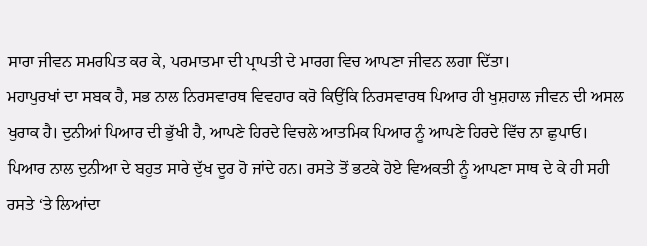ਸਾਰਾ ਜੀਵਨ ਸਮਰਪਿਤ ਕਰ ਕੇ, ਪਰਮਾਤਮਾ ਦੀ ਪ੍ਰਾਪਤੀ ਦੇ ਮਾਰਗ ਵਿਚ ਆਪਣਾ ਜੀਵਨ ਲਗਾ ਦਿੱਤਾ।
ਮਹਾਪੁਰਖਾਂ ਦਾ ਸਬਕ ਹੈ, ਸਭ ਨਾਲ ਨਿਰਸਵਾਰਥ ਵਿਵਹਾਰ ਕਰੋ ਕਿਉਂਕਿ ਨਿਰਸਵਾਰਥ ਪਿਆਰ ਹੀ ਖੁਸ਼ਹਾਲ ਜੀਵਨ ਦੀ ਅਸਲ ਖੁਰਾਕ ਹੈ। ਦੁਨੀਆਂ ਪਿਆਰ ਦੀ ਭੁੱਖੀ ਹੈ, ਆਪਣੇ ਹਿਰਦੇ ਵਿਚਲੇ ਆਤਮਿਕ ਪਿਆਰ ਨੂੰ ਆਪਣੇ ਹਿਰਦੇ ਵਿੱਚ ਨਾ ਛੁਪਾਓ।
ਪਿਆਰ ਨਾਲ ਦੁਨੀਆ ਦੇ ਬਹੁਤ ਸਾਰੇ ਦੁੱਖ ਦੂਰ ਹੋ ਜਾਂਦੇ ਹਨ। ਰਸਤੇ ਤੋਂ ਭਟਕੇ ਹੋਏ ਵਿਅਕਤੀ ਨੂੰ ਆਪਣਾ ਸਾਥ ਦੇ ਕੇ ਹੀ ਸਹੀ ਰਸਤੇ ‘ਤੇ ਲਿਆਂਦਾ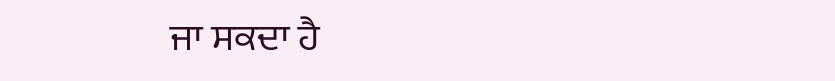ਜਾ ਸਕਦਾ ਹੈ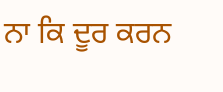ਨਾ ਕਿ ਦੂਰ ਕਰਨ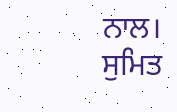ਨਾਲ।
ਸੁਮਿਤ